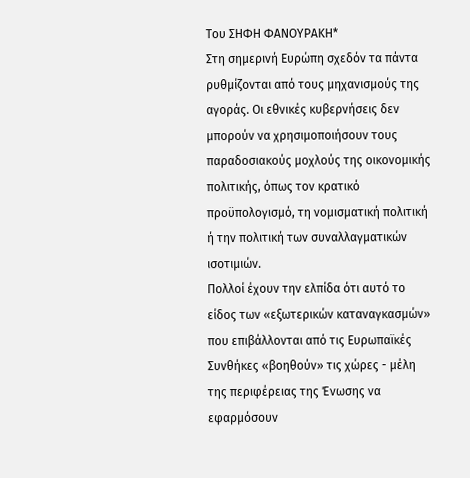Του ΣΗΦΗ ΦΑΝΟΥΡΑΚΗ*
Στη σημερινή Ευρώπη σχεδόν τα πάντα ρυθμίζονται από τους μηχανισμούς της αγοράς. Οι εθνικές κυβερνήσεις δεν μπορούν να χρησιμοποιήσουν τους παραδοσιακούς μοχλούς της οικονομικής πολιτικής, όπως τον κρατικό προϋπολογισμό, τη νομισματική πολιτική ή την πολιτική των συναλλαγματικών ισοτιμιών.
Πολλοί έχουν την ελπίδα ότι αυτό το είδος των «εξωτερικών καταναγκασμών» που επιβάλλονται από τις Ευρωπαϊκές Συνθήκες «βοηθούν» τις χώρες - μέλη της περιφέρειας της Ένωσης να εφαρμόσουν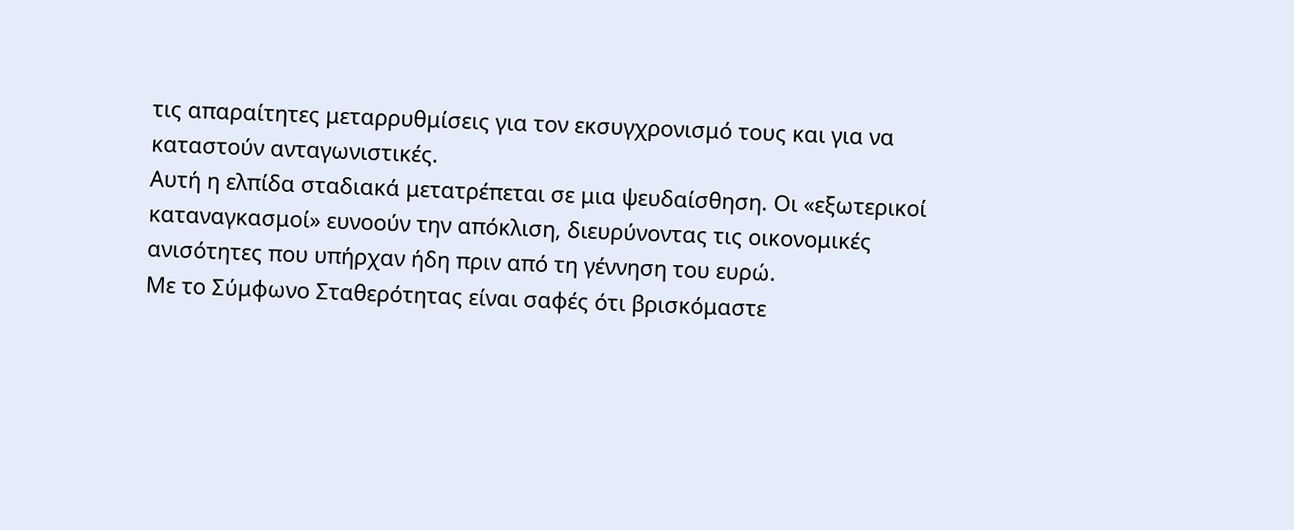τις απαραίτητες μεταρρυθμίσεις για τον εκσυγχρονισμό τους και για να καταστούν ανταγωνιστικές.
Αυτή η ελπίδα σταδιακά μετατρέπεται σε μια ψευδαίσθηση. Οι «εξωτερικοί καταναγκασμοί» ευνοούν την απόκλιση, διευρύνοντας τις οικονομικές ανισότητες που υπήρχαν ήδη πριν από τη γέννηση του ευρώ.
Με το Σύμφωνο Σταθερότητας είναι σαφές ότι βρισκόμαστε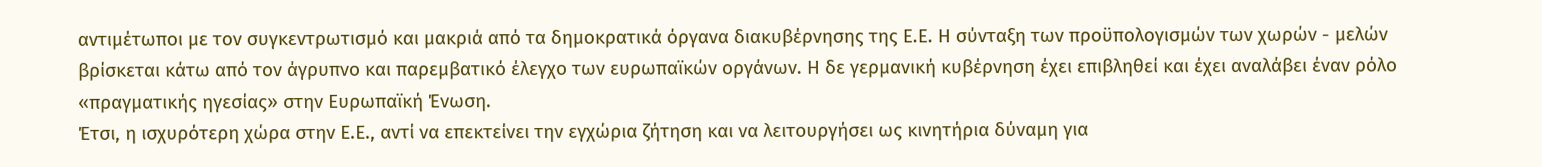αντιμέτωποι με τον συγκεντρωτισμό και μακριά από τα δημοκρατικά όργανα διακυβέρνησης της Ε.Ε. Η σύνταξη των προϋπολογισμών των χωρών - μελών βρίσκεται κάτω από τον άγρυπνο και παρεμβατικό έλεγχο των ευρωπαϊκών οργάνων. Η δε γερμανική κυβέρνηση έχει επιβληθεί και έχει αναλάβει έναν ρόλο «πραγματικής ηγεσίας» στην Ευρωπαϊκή Ένωση.
Έτσι, η ισχυρότερη χώρα στην Ε.Ε., αντί να επεκτείνει την εγχώρια ζήτηση και να λειτουργήσει ως κινητήρια δύναμη για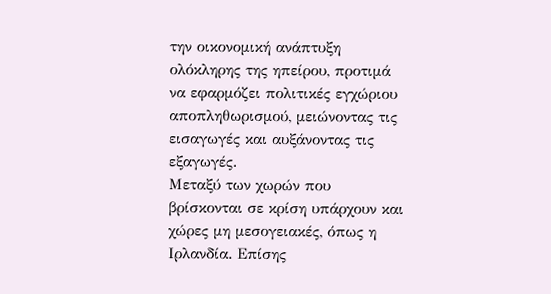την οικονομική ανάπτυξη ολόκληρης της ηπείρου, προτιμά να εφαρμόζει πολιτικές εγχώριου αποπληθωρισμού, μειώνοντας τις εισαγωγές και αυξάνοντας τις εξαγωγές.
Μεταξύ των χωρών που βρίσκονται σε κρίση υπάρχουν και χώρες μη μεσογειακές, όπως η Ιρλανδία. Επίσης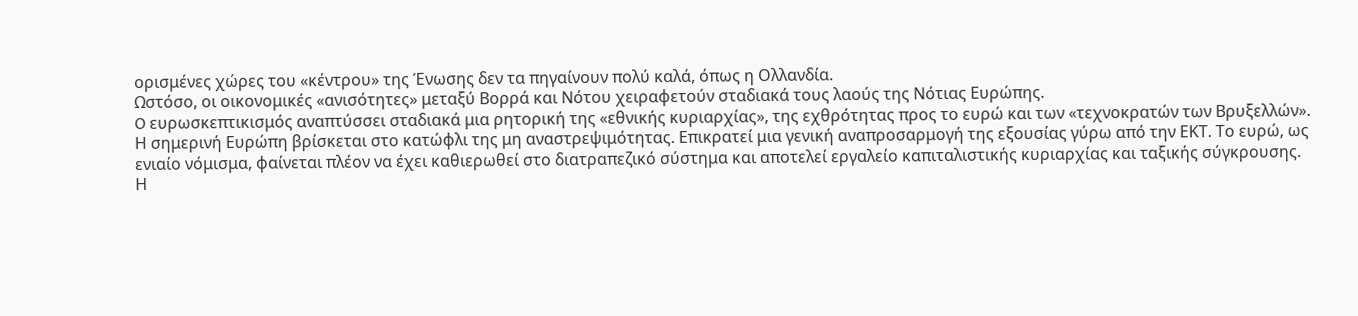ορισμένες χώρες του «κέντρου» της Ένωσης δεν τα πηγαίνουν πολύ καλά, όπως η Ολλανδία.
Ωστόσο, οι οικονομικές «ανισότητες» μεταξύ Βορρά και Νότου χειραφετούν σταδιακά τους λαούς της Νότιας Ευρώπης.
O ευρωσκεπτικισμός αναπτύσσει σταδιακά μια ρητορική της «εθνικής κυριαρχίας», της εχθρότητας προς το ευρώ και των «τεχνοκρατών των Βρυξελλών».
Η σημερινή Ευρώπη βρίσκεται στο κατώφλι της μη αναστρεψιμότητας. Επικρατεί μια γενική αναπροσαρμογή της εξουσίας γύρω από την ΕΚΤ. Το ευρώ, ως ενιαίο νόμισμα, φαίνεται πλέον να έχει καθιερωθεί στο διατραπεζικό σύστημα και αποτελεί εργαλείο καπιταλιστικής κυριαρχίας και ταξικής σύγκρουσης.
Η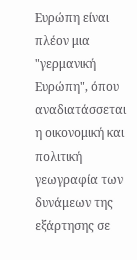Ευρώπη είναι πλέον μια "γερμανική Ευρώπη", όπου αναδιατάσσεται η οικονομική και πολιτική γεωγραφία των δυνάμεων της εξάρτησης σε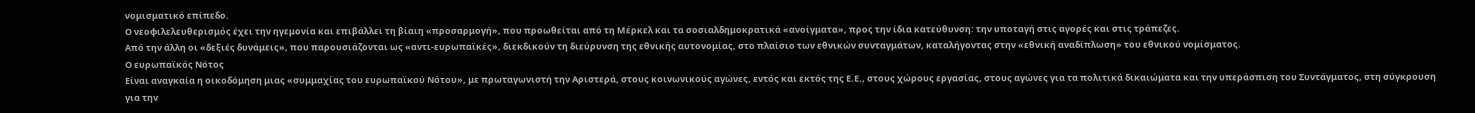νομισματικό επίπεδο.
Ο νεοφιλελευθερισμός έχει την ηγεμονία και επιβάλλει τη βίαιη «προσαρμογή», που προωθείται από τη Μέρκελ και τα σοσιαλδημοκρατικά «ανοίγματα», προς την ίδια κατεύθυνση: την υποταγή στις αγορές και στις τράπεζες.
Από την άλλη οι «δεξιές δυνάμεις», που παρουσιάζονται ως «αντι-ευρωπαϊκές», διεκδικούν τη διεύρυνση της εθνικής αυτονομίας, στο πλαίσιο των εθνικών συνταγμάτων, καταλήγοντας στην «εθνική αναδίπλωση» του εθνικού νομίσματος.
Ο ευρωπαϊκός Νότος
Είναι αναγκαία η οικοδόμηση μιας «συμμαχίας του ευρωπαϊκού Νότου», με πρωταγωνιστή την Αριστερά, στους κοινωνικούς αγώνες, εντός και εκτός της Ε.Ε., στους χώρους εργασίας, στους αγώνες για τα πολιτικά δικαιώματα και την υπεράσπιση του Συντάγματος, στη σύγκρουση για την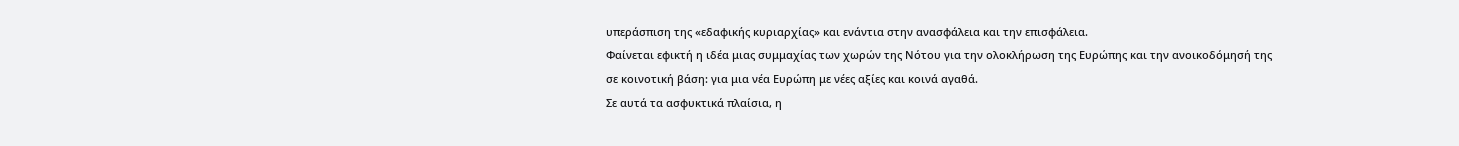υπεράσπιση της «εδαφικής κυριαρχίας» και ενάντια στην ανασφάλεια και την επισφάλεια.
Φαίνεται εφικτή η ιδέα μιας συμμαχίας των χωρών της Νότου για την ολοκλήρωση της Ευρώπης και την ανοικοδόμησή της σε κοινοτική βάση: για μια νέα Ευρώπη με νέες αξίες και κοινά αγαθά.
Σε αυτά τα ασφυκτικά πλαίσια, η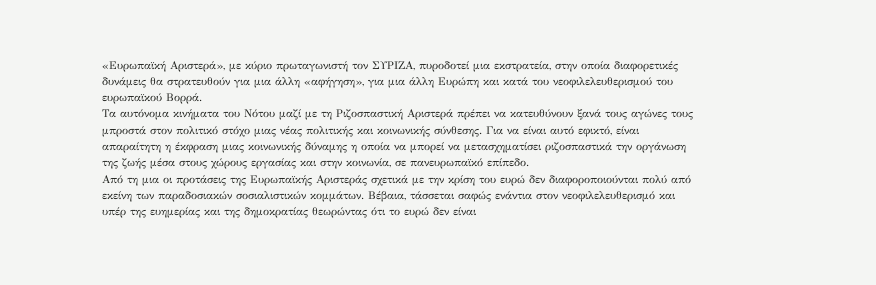«Ευρωπαϊκή Αριστερά», με κύριο πρωταγωνιστή τον ΣΥΡΙΖΑ, πυροδοτεί μια εκστρατεία, στην οποία διαφορετικές δυνάμεις θα στρατευθούν για μια άλλη «αφήγηση», για μια άλλη Ευρώπη και κατά του νεοφιλελευθερισμού του ευρωπαϊκού Βορρά.
Τα αυτόνομα κινήματα του Νότου μαζί με τη Ριζοσπαστική Αριστερά πρέπει να κατευθύνουν ξανά τους αγώνες τους μπροστά στον πολιτικό στόχο μιας νέας πολιτικής και κοινωνικής σύνθεσης. Για να είναι αυτό εφικτό, είναι απαραίτητη η έκφραση μιας κοινωνικής δύναμης η οποία να μπορεί να μετασχηματίσει ριζοσπαστικά την οργάνωση της ζωής μέσα στους χώρους εργασίας και στην κοινωνία, σε πανευρωπαϊκό επίπεδο.
Από τη μια οι προτάσεις της Ευρωπαϊκής Αριστεράς σχετικά με την κρίση του ευρώ δεν διαφοροποιούνται πολύ από εκείνη των παραδοσιακών σοσιαλιστικών κομμάτων. Βέβαια, τάσσεται σαφώς ενάντια στον νεοφιλελευθερισμό και υπέρ της ευημερίας και της δημοκρατίας θεωρώντας ότι το ευρώ δεν είναι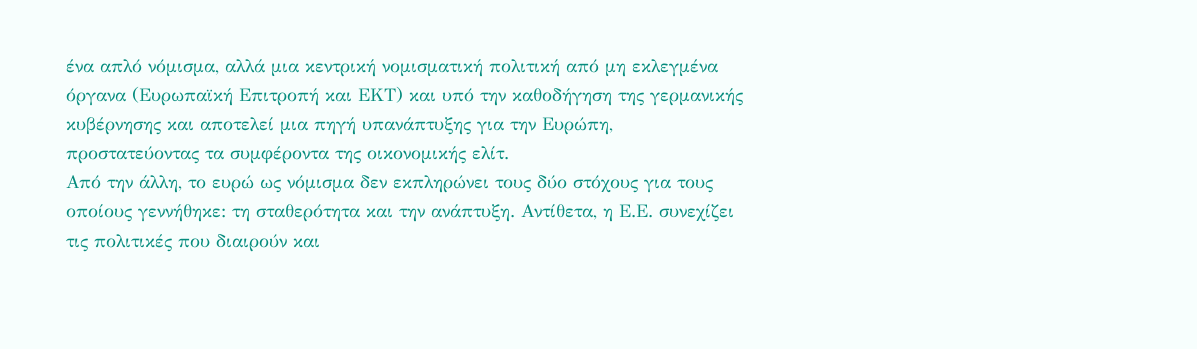ένα απλό νόμισμα, αλλά μια κεντρική νομισματική πολιτική από μη εκλεγμένα όργανα (Ευρωπαϊκή Επιτροπή και ΕΚΤ) και υπό την καθοδήγηση της γερμανικής κυβέρνησης και αποτελεί μια πηγή υπανάπτυξης για την Ευρώπη, προστατεύοντας τα συμφέροντα της οικονομικής ελίτ.
Από την άλλη, το ευρώ ως νόμισμα δεν εκπληρώνει τους δύο στόχους για τους οποίους γεννήθηκε: τη σταθερότητα και την ανάπτυξη. Αντίθετα, η Ε.Ε. συνεχίζει τις πολιτικές που διαιρούν και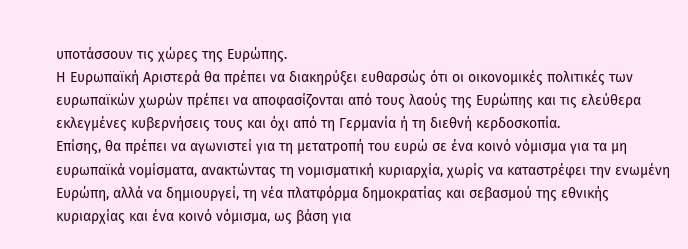υποτάσσουν τις χώρες της Ευρώπης.
Η Ευρωπαϊκή Αριστερά θα πρέπει να διακηρύξει ευθαρσώς ότι οι οικονομικές πολιτικές των ευρωπαϊκών χωρών πρέπει να αποφασίζονται από τους λαούς της Ευρώπης και τις ελεύθερα εκλεγμένες κυβερνήσεις τους και όχι από τη Γερμανία ή τη διεθνή κερδοσκοπία.
Επίσης, θα πρέπει να αγωνιστεί για τη μετατροπή του ευρώ σε ένα κοινό νόμισμα για τα μη ευρωπαϊκά νομίσματα, ανακτώντας τη νομισματική κυριαρχία, χωρίς να καταστρέφει την ενωμένη Ευρώπη, αλλά να δημιουργεί, τη νέα πλατφόρμα δημοκρατίας και σεβασμού της εθνικής κυριαρχίας και ένα κοινό νόμισμα, ως βάση για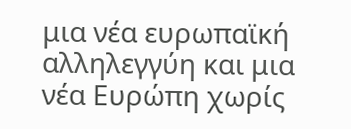μια νέα ευρωπαϊκή αλληλεγγύη και μια νέα Ευρώπη χωρίς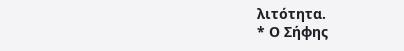λιτότητα.
* Ο Σήφης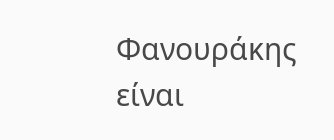Φανουράκης είναι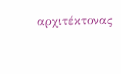αρχιτέκτονας